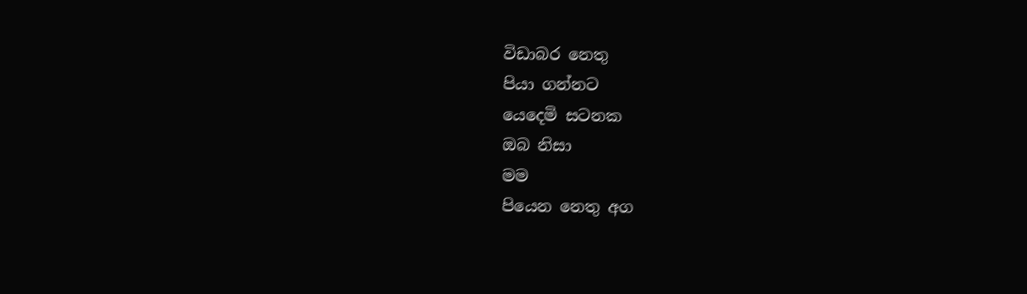විඩාබර නෙතු
පියා ගන්නට
යෙදෙමි සටනක
ඔබ නිසා
මම
පියෙන නෙතු අග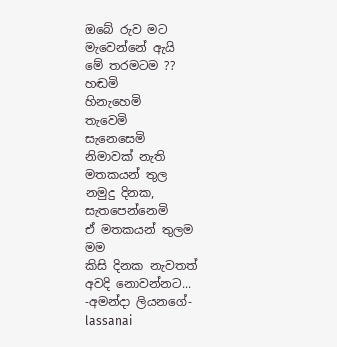ඔබේ රුව මට
මැවෙන්නේ ඇයි
මේ තරමටම ??
හඬමි
හිනැහෙමි
තැවෙමි
සැනෙසෙමි
නිමාවක් නැති
මතකයන් තුල
නමුදු දිනක,
සැතපෙන්නෙමි
ඒ මතකයන් තුලම
මම
කිසි දිනක නැවතත්
අවදි නොවන්නට...
-අමන්දා ලියනගේ-
lassanai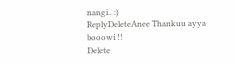nangi.. :)
ReplyDeleteAnee Thankuu ayya booowi !!
Delete